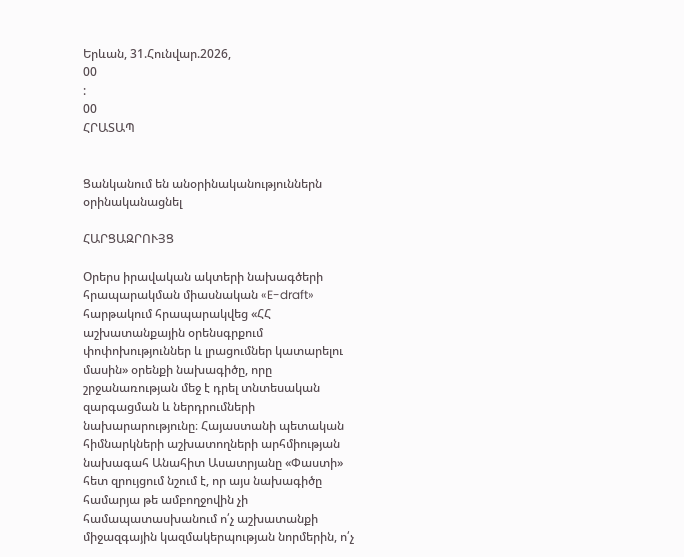Երևան, 31.Հունվար.2026,
00
:
00
ՀՐԱՏԱՊ


Ցանկանում են անօրինականություններն օրինականացնել

ՀԱՐՑԱԶՐՈՒՅՑ

Օրերս իրավական ակտերի նախագծերի հրապարակման միասնական «E-draft» հարթակում հրապարակվեց «ՀՀ աշխատանքային օրենսգրքում փոփոխություններ և լրացումներ կատարելու մասին» օրենքի նախագիծը, որը շրջանառության մեջ է դրել տնտեսական զարգացման և ներդրումների նախարարությունը։ Հայաստանի պետական հիմնարկների աշխատողների արհմիության նախագահ Անահիտ Ասատրյանը «Փաստի» հետ զրույցում նշում է, որ այս նախագիծը համարյա թե ամբողջովին չի համապատասխանում ո՛չ աշխատանքի միջազգային կազմակերպության նորմերին, ո՛չ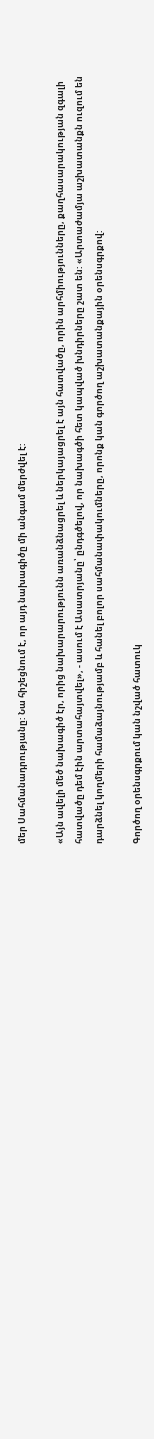մեր Սահմանադրությանը: Նա հիշեցնում է, որ այդ նախագիծը մի անգամ մերժվել է:

«Այն ավելի մեծ նախագիծ էր, որից նախարարությունն առանձնացրել և ներկայացրել է այն հատվածը, որին արհմիությունները, քաղհասարակության զգալի հատվածը դեմ էին արտահայտվել», - ասում է Ասատրյանը՝ ընդգծելով, որ նախագծի հետ կապված խնդիրները շատ են: «Արտաժամյա աշխատանքն ուզում են դարձնել կողմերի համաձայնությամբ և հանել բոլոր սահմանափակումները, որոնք կան գործող աշխատանքային օրենսգրքով:

Գործող օրենսգրքում կան նշված հատուկ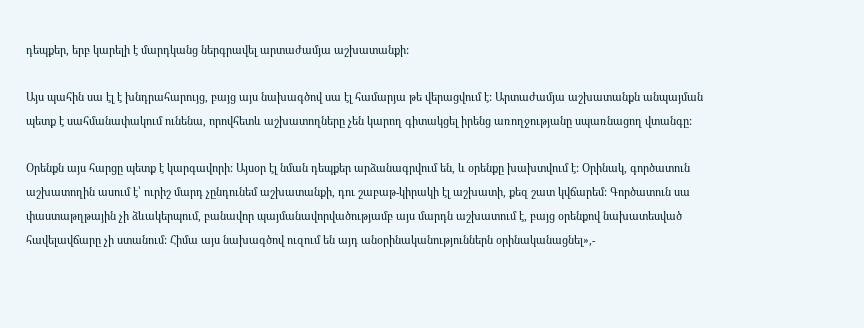դեպքեր, երբ կարելի է մարդկանց ներգրավել արտաժամյա աշխատանքի:

Այս պահին սա էլ է խնդրահարույց, բայց այս նախագծով սա էլ համարյա թե վերացվում է: Արտաժամյա աշխատանքն անպայման պետք է սահմանափակում ունենա, որովհետև աշխատողները չեն կարող գիտակցել իրենց առողջությանը սպառնացող վտանգը:

Օրենքն այս հարցը պետք է կարգավորի: Այսօր էլ նման դեպքեր արձանագրվում են, և օրենքը խախտվում է: Օրինակ, գործատուն աշխատողին ասում է՝ ուրիշ մարդ չընդունեմ աշխատանքի, դու շաբաթ-կիրակի էլ աշխատի, քեզ շատ կվճարեմ: Գործատուն սա փաստաթղթային չի ձևակերպում, բանավոր պայմանավորվածությամբ այս մարդն աշխատում է, բայց օրենքով նախատեսված հավելավճարը չի ստանում: Հիմա այս նախագծով ուզում են այդ անօրինականություններն օրինականացնել»,-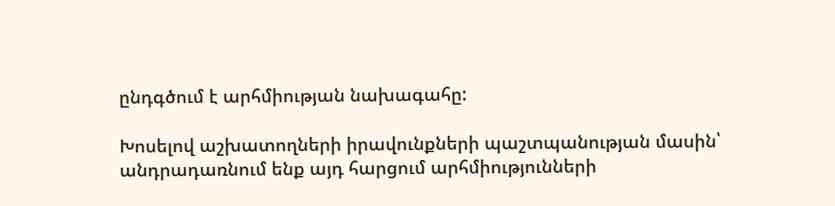ընդգծում է արհմիության նախագահը:

Խոսելով աշխատողների իրավունքների պաշտպանության մասին՝ անդրադառնում ենք այդ հարցում արհմիությունների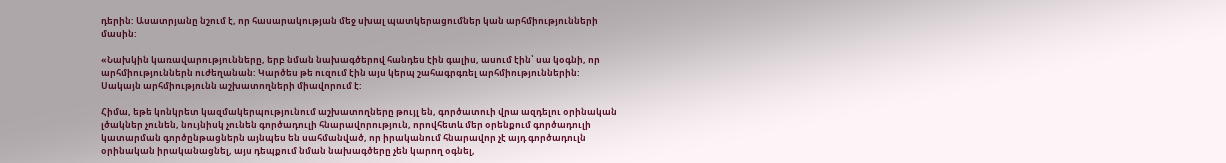դերին: Ասատրյանը նշում է, որ հասարակության մեջ սխալ պատկերացումներ կան արհմիությունների մասին:

«Նախկին կառավարությունները, երբ նման նախագծերով հանդես էին գալիս, ասում էին՝ սա կօգնի, որ արհմիություններն ուժեղանան: Կարծես թե ուզում էին այս կերպ շահագրգռել արհմիություններին: Սակայն արհմիությունն աշխատողների միավորում է:

Հիմա, եթե կոնկրետ կազմակերպությունում աշխատողները թույլ են, գործատուի վրա ազդելու օրինական լծակներ չունեն, նույնիսկ չունեն գործադուլի հնարավորություն, որովհետև մեր օրենքում գործադուլի կատարման գործընթացներն այնպես են սահմանված, որ իրականում հնարավոր չէ այդ գործադուլն օրինական իրականացնել, այս դեպքում նման նախագծերը չեն կարող օգնել,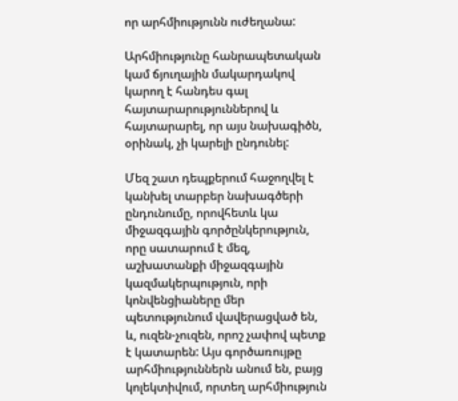որ արհմիությունն ուժեղանա:

Արհմիությունը հանրապետական կամ ճյուղային մակարդակով կարող է հանդես գալ հայտարարություններով և հայտարարել, որ այս նախագիծն, օրինակ, չի կարելի ընդունել:

Մեզ շատ դեպքերում հաջողվել է կանխել տարբեր նախագծերի ընդունումը, որովհետև կա միջազգային գործընկերություն, որը սատարում է մեզ, աշխատանքի միջազգային կազմակերպություն, որի կոնվենցիաները մեր պետությունում վավերացված են, և, ուզեն-չուզեն, որոշ չափով պետք է կատարեն: Այս գործառույթը արհմիություններն անում են, բայց կոլեկտիվում, որտեղ արհմիություն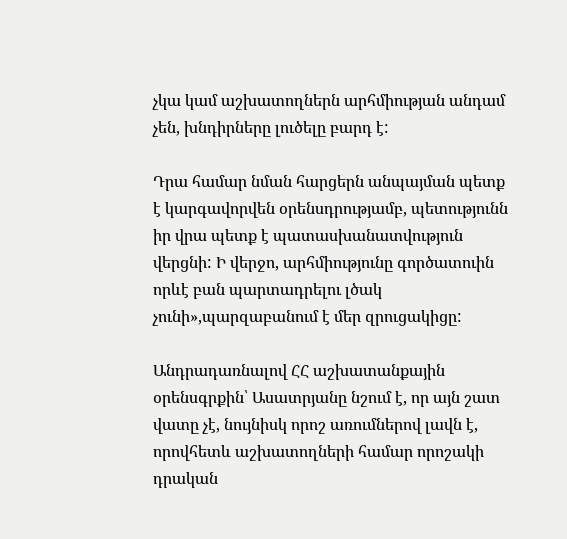չկա կամ աշխատողներն արհմիության անդամ չեն, խնդիրները լուծելը բարդ է:

Դրա համար նման հարցերն անպայման պետք է կարգավորվեն օրենսդրությամբ, պետությունն իր վրա պետք է պատասխանատվություն վերցնի: Ի վերջո, արհմիությունը գործատուին որևէ բան պարտադրելու լծակ չունի»,պարզաբանում է մեր զրուցակիցը:

Անդրադառնալով ՀՀ աշխատանքային օրենսգրքին՝ Ասատրյանը նշում է, որ այն շատ վատը չէ, նույնիսկ որոշ առումներով լավն է, որովհետև աշխատողների համար որոշակի դրական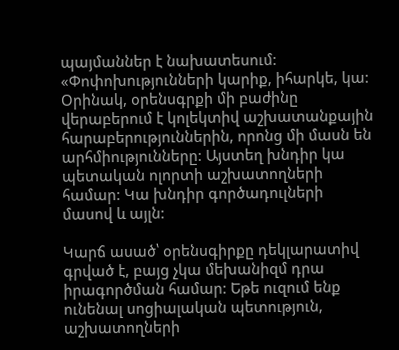պայմաններ է նախատեսում: «Փոփոխությունների կարիք, իհարկե, կա: Օրինակ, օրենսգրքի մի բաժինը վերաբերում է կոլեկտիվ աշխատանքային հարաբերություններին, որոնց մի մասն են արհմիությունները: Այստեղ խնդիր կա պետական ոլորտի աշխատողների համար: Կա խնդիր գործադուլների մասով և այլն:

Կարճ ասած՝ օրենսգիրքը դեկլարատիվ գրված է, բայց չկա մեխանիզմ դրա իրագործման համար: Եթե ուզում ենք ունենալ սոցիալական պետություն, աշխատողների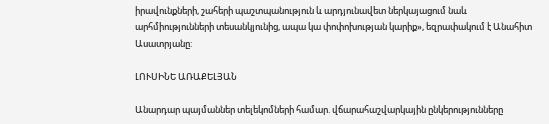իրավունքների, շահերի պաշտպանություն և արդյունավետ ներկայացում նաև արհմիությունների տեսանկյունից, ապա կա փոփոխության կարիք», եզրափակում է Անահիտ Ասատրյանը:

ԼՈՒՍԻՆԵ ԱՌԱՔԵԼՅԱՆ

Անարդար պայմաններ տելեկոմների համար. վճարահաշվարկային ընկերությունները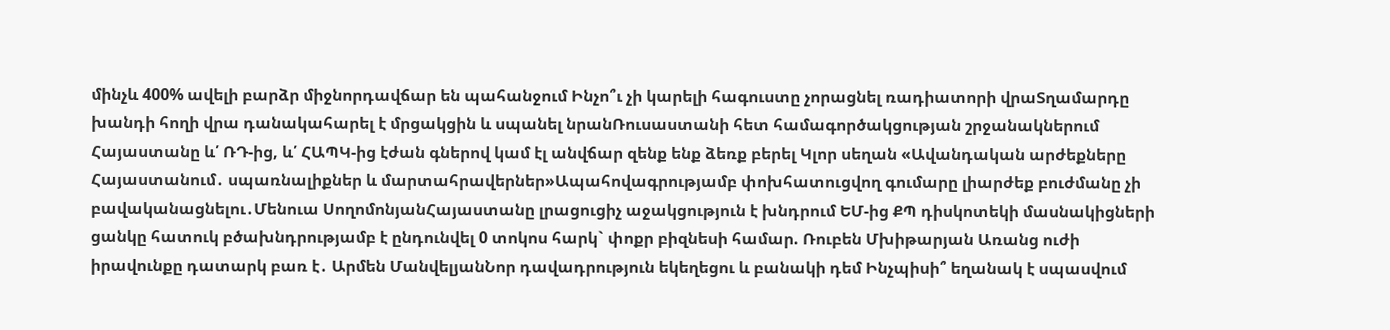մինչև 400% ավելի բարձր միջնորդավճար են պահանջում Ինչո՞ւ չի կարելի հագուստը չորացնել ռադիատորի վրաՏղամարդը խանդի հողի վրա դանակահարել է մրցակցին և սպանել նրանՌուսաստանի հետ համագործակցության շրջանակներում Հայաստանը և՛ ՌԴ-ից, և՛ ՀԱՊԿ-ից էժան գներով կամ էլ անվճար զենք ենք ձեռք բերել Կլոր սեղան «Ավանդական արժեքները Հայաստանում․ սպառնալիքներ և մարտահրավերներ»Ապահովագրությամբ փոխհատուցվող գումարը լիարժեք բուժմանը չի բավականացնելու․Մենուա ՍողոմոնյանՀայաստանը լրացուցիչ աջակցություն է խնդրում ԵՄ-ից ՔՊ դիսկոտեկի մասնակիցների ցանկը հատուկ բծախնդրությամբ է ընդունվել 0 տոկոս հարկ` փոքր բիզնեսի համար. Ռուբեն Մխիթարյան Առանց ուժի իրավունքը դատարկ բառ է․ Արմեն ՄանվելյանՆոր դավադրություն եկեղեցու և բանակի դեմ Ինչպիսի՞ եղանակ է սպասվում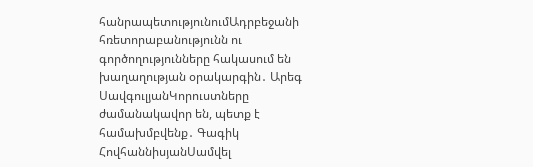հանրապետությունումԱդրբեջանի հռետորաբանությունն ու գործողությունները հակասում են խաղաղության օրակարգին․ Արեգ ՍավգուլյանԿորուստները ժամանակավոր են, պետք է համախմբվենք․ Գագիկ ՀովհաննիսյանՍամվել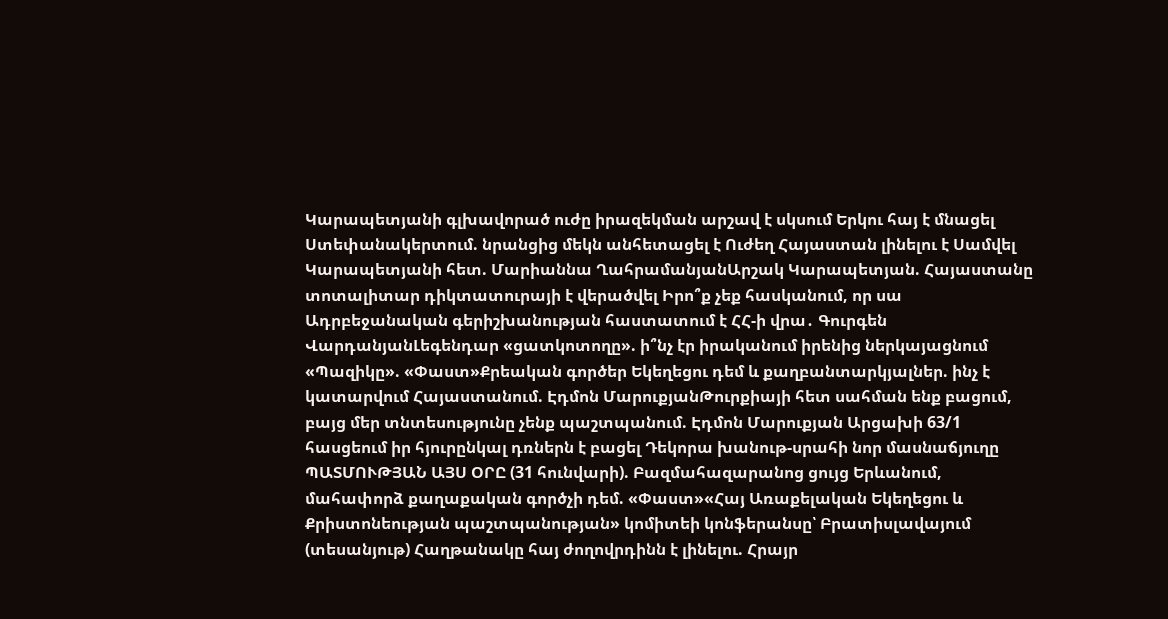Կարապետյանի գլխավորած ուժը իրազեկման արշավ է սկսում Երկու հայ է մնացել Ստեփանակերտում. նրանցից մեկն անհետացել է Ուժեղ Հայաստան լինելու է Սամվել Կարապետյանի հետ. Մարիաննա ՂահրամանյանԱրշակ Կարապետյան. Հայաստանը տոտալիտար դիկտատուրայի է վերածվել Իրո՞ք չեք հասկանում, որ սա Ադրբեջանական գերիշխանության հաստատում է ՀՀ-ի վրա․ Գուրգեն ՎարդանյանԼեգենդար «ցատկոտողը». ի՞նչ էր իրականում իրենից ներկայացնում «Պազիկը». «Փաստ»Քրեական գործեր Եկեղեցու դեմ և քաղբանտարկյալներ. ինչ է կատարվում Հայաստանում. Էդմոն ՄարուքյանԹուրքիայի հետ սահման ենք բացում, բայց մեր տնտեսությունը չենք պաշտպանում. Էդմոն Մարուքյան Արցախի 63/1 հասցեում իր հյուրընկալ դռներն է բացել Դեկորա խանութ-սրահի նոր մասնաճյուղը ՊԱՏՄՈՒԹՅԱՆ ԱՅՍ ՕՐԸ (31 հունվարի). Բազմահազարանոց ցույց Երևանում, մահափորձ քաղաքական գործչի դեմ. «Փաստ»«Հայ Առաքելական Եկեղեցու և Քրիստոնեության պաշտպանության» կոմիտեի կոնֆերանսը՝ Բրատիսլավայում (տեսանյութ) Հաղթանակը հայ ժողովրդինն է լինելու. Հրայր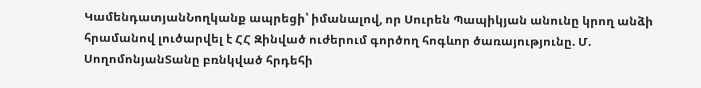ԿամենդատյանՆողկանք ապրեցի՝ իմանալով, որ Սուրեն Պապիկյան անունը կրող անձի հրամանով լուծարվել է ՀՀ Զինված ուժերում գործող հոգևոր ծառայությունը. Մ. ՍողոմոնյանՏանը բռնկված հրդեհի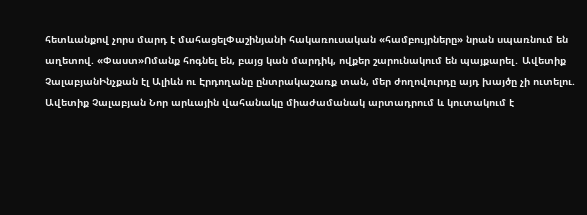հետևանքով չորս մարդ է մահացելՓաշինյանի հակառուսական «համբույրները» նրան սպառնում են աղետով. «Փաստ»Ոմանք հոգնել են, բայց կան մարդիկ, ովքեր շարունակում են պայքարել․ Ավետիք ՉալաբյանԻնչքան էլ Ալիևն ու Էրդողանը ընտրակաշառք տան, մեր ժողովուրդը այդ խայծը չի ուտելու. Ավետիք Չալաբյան Նոր արևային վահանակը միաժամանակ արտադրում և կուտակում է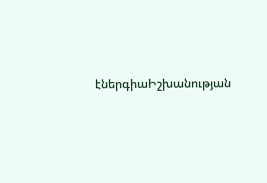էներգիաԻշխանության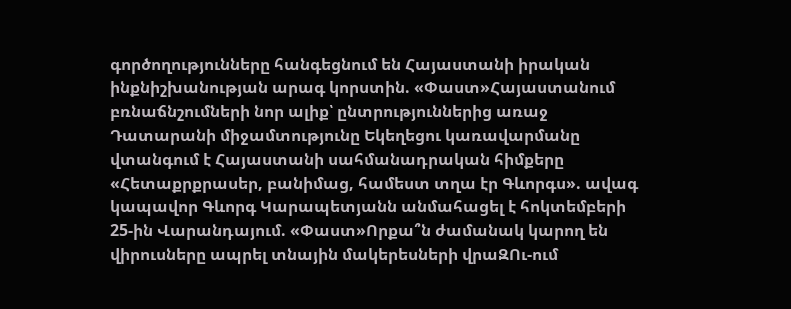գործողությունները հանգեցնում են Հայաստանի իրական ինքնիշխանության արագ կորստին. «Փաստ»Հայաստանում բռնաճնշումների նոր ալիք՝ ընտրություններից առաջ Դատարանի միջամտությունը Եկեղեցու կառավարմանը վտանգում է Հայաստանի սահմանադրական հիմքերը «Հետաքրքրասեր, բանիմաց, համեստ տղա էր Գևորգս». ավագ կապավոր Գևորգ Կարապետյանն անմահացել է հոկտեմբերի 25-ին Վարանդայում. «Փաստ»Որքա՞ն ժամանակ կարող են վիրուսները ապրել տնային մակերեսների վրաԶՈւ-ում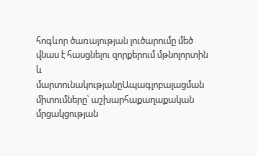հոգևոր ծառայության լուծարումը մեծ վնաս է հասցնելու զորքերում մթնոլորտին և մարտունակությանըԱպագլոբալացման միտումները՝ աշխարհաքաղաքական մրցակցության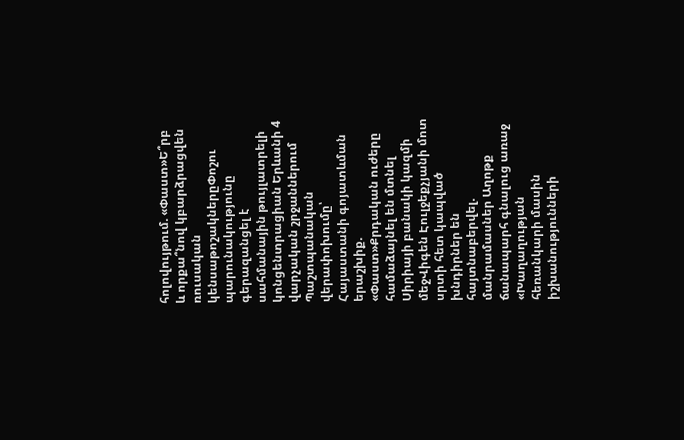հոլովույթում. «Փաստ»Ե՞րբ և որքա՞նով կբարձրացվեն ռուսական կենսաթոշակներըՓոշու պարունակությունը գերազանցել է սահմանային թույլատրելի կոնցենտրացիան Երևանի 4 վարչական շրջաններում Պաշտպանական վերափոխումը՝ Հայաստանի գոյատևման երաշխիք. «Փաստ»Քրդական ուժերը համաձայնել են մտնել Սիրիայի բանակի կազմի մեջՎիգեն Էուլջեքչյանի մոտ սրտի հետ կապված խնդիրներ են հայտնաբերվել. մանրամասներ Աղոթք ճանապարհ գնալուց առաջ «Խաղաղության հեռանկարի մասին իշխանությունների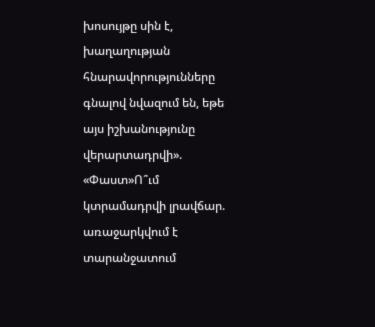խոսույթը սին է, խաղաղության հնարավորությունները գնալով նվազում են, եթե այս իշխանությունը վերարտադրվի». «Փաստ»Ո՞ւմ կտրամադրվի լրավճար. առաջարկվում է տարանջատում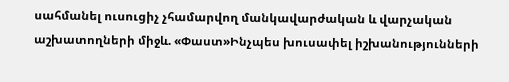սահմանել ուսուցիչ չհամարվող մանկավարժական և վարչական աշխատողների միջև. «Փաստ»Ինչպես խուսափել իշխանությունների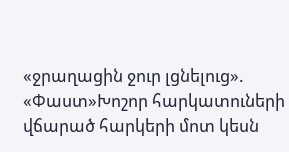«ջրաղացին ջուր լցնելուց». «Փաստ»Խոշոր հարկատուների վճարած հարկերի մոտ կեսն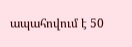ապահովում է 50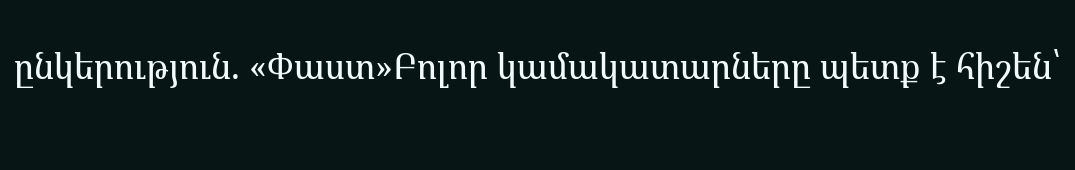ընկերություն. «Փաստ»Բոլոր կամակատարները պետք է հիշեն՝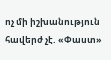ոչ մի իշխանություն հավերժ չէ. «Փաստ»